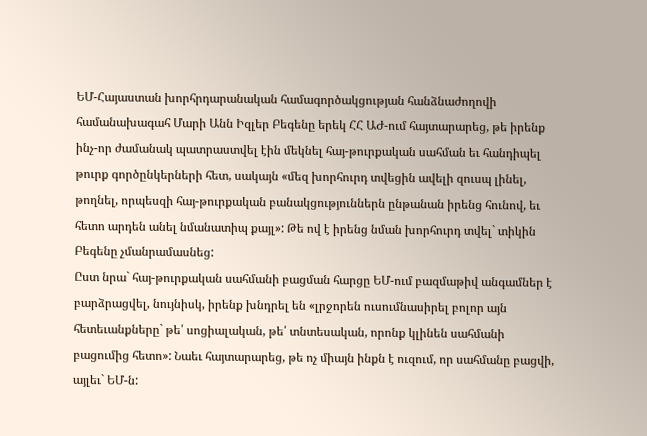ԵՄ-Հայաստան խորհրդարանական համագործակցության հանձնաժողովի համանախագահ Մարի Անն Իզլեր Բեգենը երեկ ՀՀ ԱԺ-ում հայտարարեց, թե իրենք ինչ-որ ժամանակ պատրաստվել էին մեկնել հայ-թուրքական սահման եւ հանդիպել թուրք գործընկերների հետ, սակայն «մեզ խորհուրդ տվեցին ավելի զուսպ լինել, թողնել, որպեսզի հայ-թուրքական բանակցություններն ընթանան իրենց հունով, եւ հետո արդեն անել նմանատիպ քայլ»: Թե ով է իրենց նման խորհուրդ տվել` տիկին Բեգենը չմանրամասնեց:
Ըստ նրա` հայ-թուրքական սահմանի բացման հարցը ԵՄ-ում բազմաթիվ անգամներ է բարձրացվել, նույնիսկ, իրենք խնդրել են «լրջորեն ուսումնասիրել բոլոր այն հետեւանքները` թե՛ սոցիալական, թե՛ տնտեսական, որոնք կլինեն սահմանի բացումից հետո»: Նաեւ հայտարարեց, թե ոչ միայն ինքն է ուզում, որ սահմանը բացվի, այլեւ` ԵՄ-ն: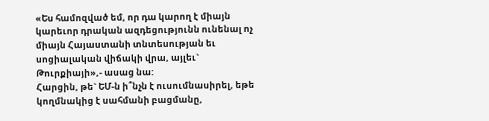«Ես համոզված եմ, որ դա կարող է միայն կարեւոր դրական ազդեցությունն ունենալ ոչ միայն Հայաստանի տնտեսության եւ սոցիալական վիճակի վրա, այլեւ` Թուրքիայի»,- ասաց նա:
Հարցին, թե` ԵՄ-ն ի՞նչն է ուսումնասիրել, եթե կողմնակից է սահմանի բացմանը,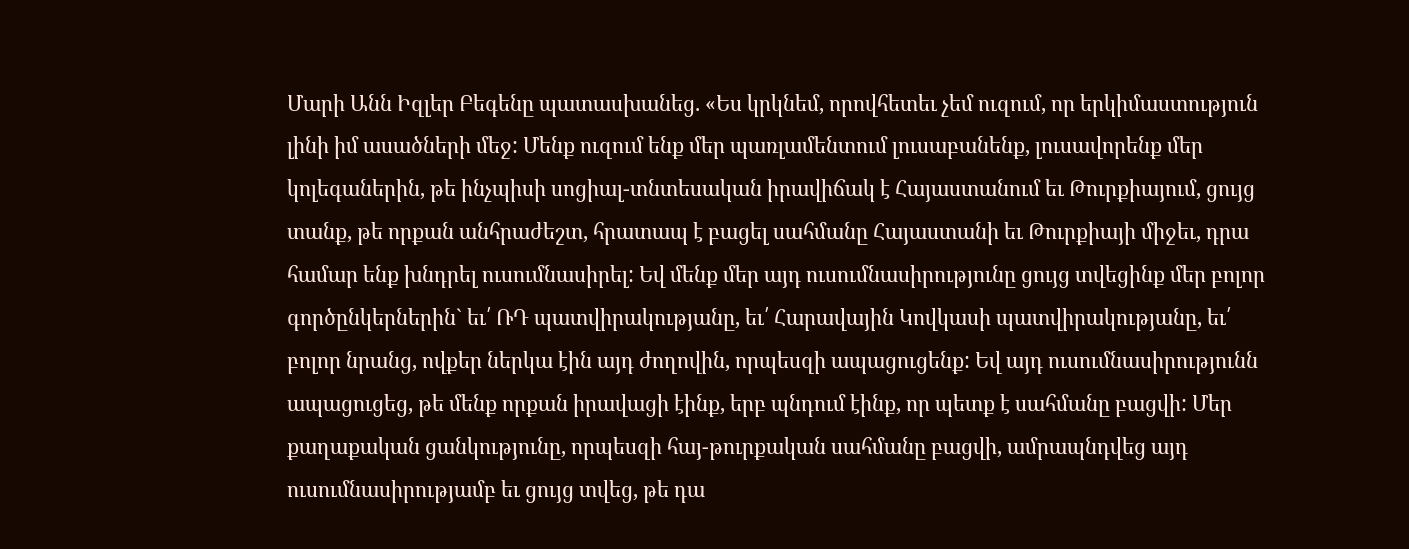Մարի Անն Իզլեր Բեգենը պատասխանեց. «Ես կրկնեմ, որովհետեւ չեմ ուզում, որ երկիմաստություն լինի իմ ասածների մեջ: Մենք ուզում ենք մեր պառլամենտում լուսաբանենք, լուսավորենք մեր կոլեգաներին, թե ինչպիսի սոցիալ-տնտեսական իրավիճակ է Հայաստանում եւ Թուրքիայում, ցույց տանք, թե որքան անհրաժեշտ, հրատապ է բացել սահմանը Հայաստանի եւ Թուրքիայի միջեւ, դրա համար ենք խնդրել ուսումնասիրել: Եվ մենք մեր այդ ուսումնասիրությունը ցույց տվեցինք մեր բոլոր գործընկերներին` եւ՛ ՌԴ պատվիրակությանը, եւ՛ Հարավային Կովկասի պատվիրակությանը, եւ՛ բոլոր նրանց, ովքեր ներկա էին այդ ժողովին, որպեսզի ապացուցենք: Եվ այդ ուսումնասիրությունն ապացուցեց, թե մենք որքան իրավացի էինք, երբ պնդում էինք, որ պետք է սահմանը բացվի: Մեր քաղաքական ցանկությունը, որպեսզի հայ-թուրքական սահմանը բացվի, ամրապնդվեց այդ ուսումնասիրությամբ եւ ցույց տվեց, թե դա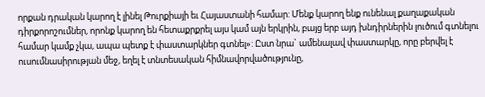որքան դրական կարող է լինել Թուրքիայի եւ Հայաստանի համար: Մենք կարող ենք ունենալ քաղաքական դիրքորոշումներ, որոնք կարող են հետաքրքրել այս կամ այն երկրին, բայց երբ այդ խնդիրներին լուծում գտնելու համար կամք չկա, ապա պետք է փաստարկներ գտնել»: Ըստ նրա` ամենալավ փաստարկը, որը բերվել է ուսումնասիրության մեջ, եղել է տնտեսական հիմնավորվածությունը,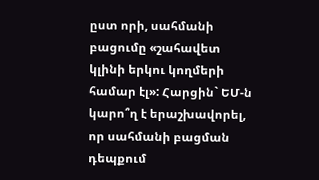ըստ որի, սահմանի բացումը «շահավետ կլինի երկու կողմերի համար էլ»: Հարցին` ԵՄ-ն կարո՞ղ է երաշխավորել, որ սահմանի բացման դեպքում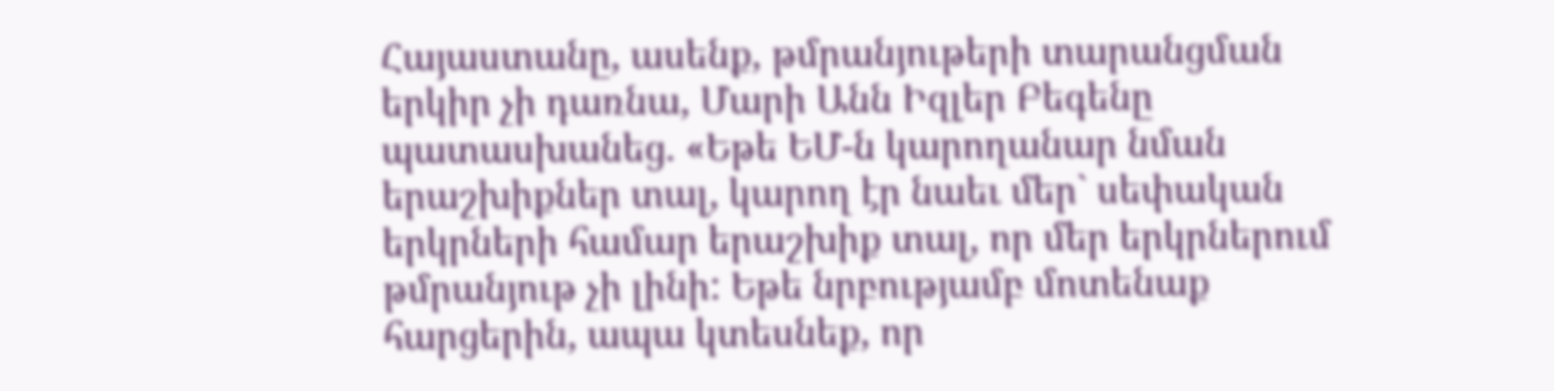Հայաստանը, ասենք, թմրանյութերի տարանցման երկիր չի դառնա, Մարի Անն Իզլեր Բեգենը պատասխանեց. «Եթե ԵՄ-ն կարողանար նման երաշխիքներ տալ, կարող էր նաեւ մեր` սեփական երկրների համար երաշխիք տալ, որ մեր երկրներում թմրանյութ չի լինի: Եթե նրբությամբ մոտենաք հարցերին, ապա կտեսնեք, որ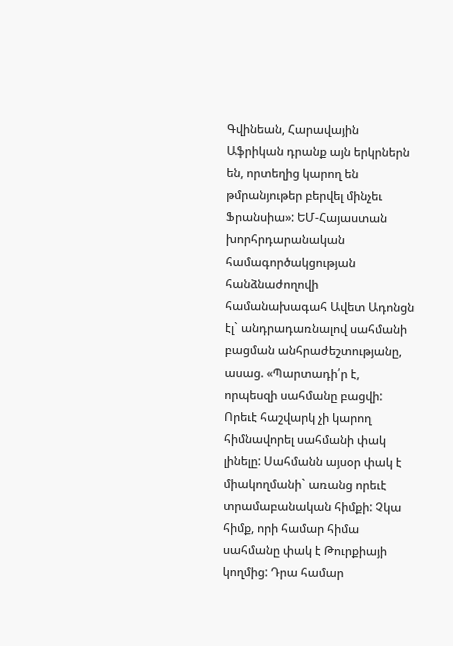Գվինեան, Հարավային Աֆրիկան դրանք այն երկրներն են, որտեղից կարող են թմրանյութեր բերվել մինչեւ Ֆրանսիա»: ԵՄ-Հայաստան խորհրդարանական համագործակցության հանձնաժողովի համանախագահ Ավետ Ադոնցն էլ` անդրադառնալով սահմանի բացման անհրաժեշտությանը, ասաց. «Պարտադի՛ր է, որպեսզի սահմանը բացվի: Որեւէ հաշվարկ չի կարող հիմնավորել սահմանի փակ լինելը: Սահմանն այսօր փակ է միակողմանի` առանց որեւէ տրամաբանական հիմքի: Չկա հիմք, որի համար հիմա սահմանը փակ է Թուրքիայի կողմից: Դրա համար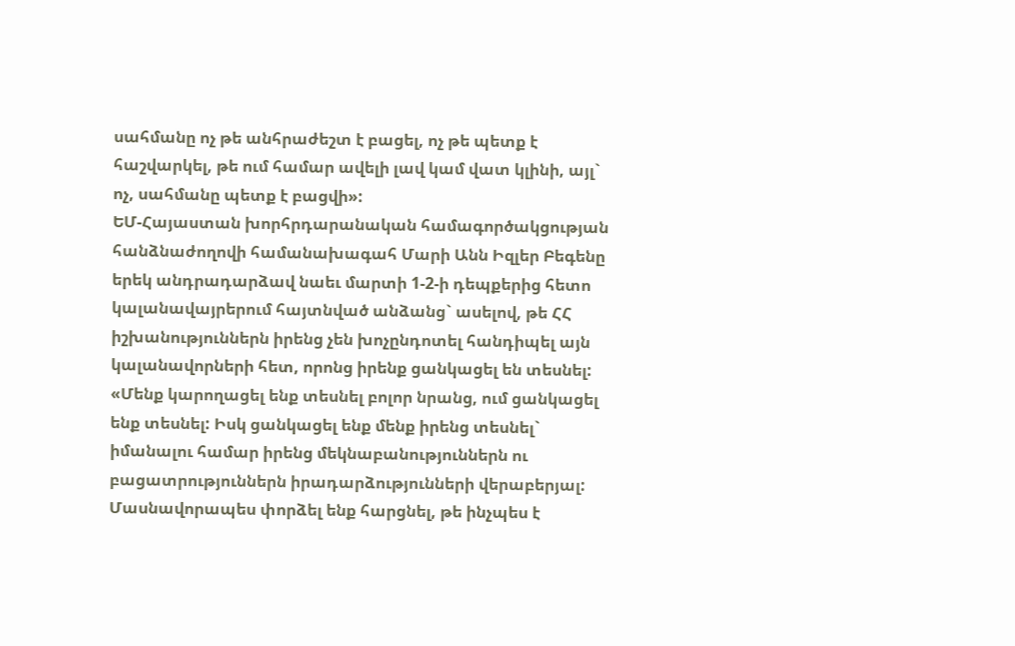սահմանը ոչ թե անհրաժեշտ է բացել, ոչ թե պետք է հաշվարկել, թե ում համար ավելի լավ կամ վատ կլինի, այլ` ոչ, սահմանը պետք է բացվի»:
ԵՄ-Հայաստան խորհրդարանական համագործակցության հանձնաժողովի համանախագահ Մարի Անն Իզլեր Բեգենը երեկ անդրադարձավ նաեւ մարտի 1-2-ի դեպքերից հետո կալանավայրերում հայտնված անձանց` ասելով, թե ՀՀ իշխանություններն իրենց չեն խոչընդոտել հանդիպել այն կալանավորների հետ, որոնց իրենք ցանկացել են տեսնել: «Մենք կարողացել ենք տեսնել բոլոր նրանց, ում ցանկացել ենք տեսնել: Իսկ ցանկացել ենք մենք իրենց տեսնել` իմանալու համար իրենց մեկնաբանություններն ու բացատրություններն իրադարձությունների վերաբերյալ: Մասնավորապես փորձել ենք հարցնել, թե ինչպես է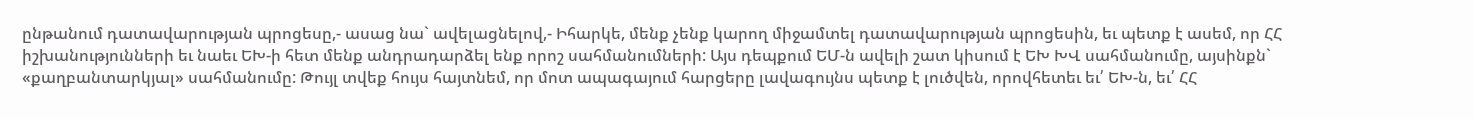ընթանում դատավարության պրոցեսը,- ասաց նա` ավելացնելով,- Իհարկե, մենք չենք կարող միջամտել դատավարության պրոցեսին, եւ պետք է ասեմ, որ ՀՀ իշխանությունների եւ նաեւ ԵԽ-ի հետ մենք անդրադարձել ենք որոշ սահմանումների: Այս դեպքում ԵՄ-ն ավելի շատ կիսում է ԵԽ ԽՎ սահմանումը, այսինքն` «քաղբանտարկյալ» սահմանումը: Թույլ տվեք հույս հայտնեմ, որ մոտ ապագայում հարցերը լավագույնս պետք է լուծվեն, որովհետեւ եւ՛ ԵԽ-ն, եւ՛ ՀՀ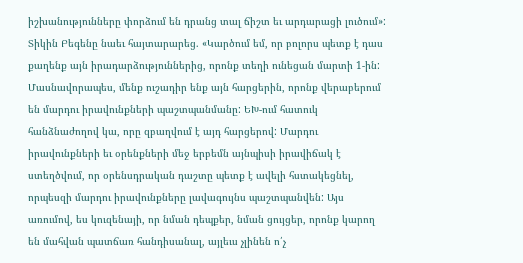իշխանությունները փորձում են դրանց տալ ճիշտ եւ արդարացի լուծում»: Տիկին Բեգենը նաեւ հայտարարեց. «Կարծում եմ, որ բոլորս պետք է դաս քաղենք այն իրադարձություններից, որոնք տեղի ունեցան մարտի 1-ին: Մասնավորապես, մենք ուշադիր ենք այն հարցերին, որոնք վերաբերում են մարդու իրավունքների պաշտպանմանը: ԵԽ-ում հատուկ հանձնաժողով կա, որը զբաղվում է այդ հարցերով: Մարդու իրավունքների եւ օրենքների մեջ երբեմն այնպիսի իրավիճակ է ստեղծվում, որ օրենսդրական դաշտը պետք է ավելի հստակեցնել, որպեսզի մարդու իրավունքները լավագույնս պաշտպանվեն: Այս առումով, ես կուզենայի, որ նման դեպքեր, նման ցույցեր, որոնք կարող են մահվան պատճառ հանդիսանալ, այլեւս չլինեն ո՛չ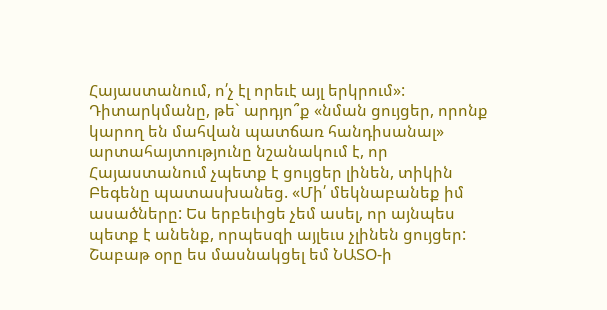Հայաստանում, ո՛չ էլ որեւէ այլ երկրում»: Դիտարկմանը, թե` արդյո՞ք «նման ցույցեր, որոնք կարող են մահվան պատճառ հանդիսանալ» արտահայտությունը նշանակում է, որ Հայաստանում չպետք է ցույցեր լինեն, տիկին Բեգենը պատասխանեց. «Մի՛ մեկնաբանեք իմ ասածները: Ես երբեւիցե չեմ ասել, որ այնպես պետք է անենք, որպեսզի այլեւս չլինեն ցույցեր: Շաբաթ օրը ես մասնակցել եմ ՆԱՏՕ-ի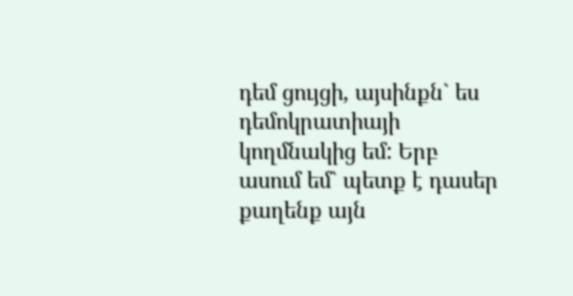դեմ ցույցի, այսինքն` ես դեմոկրատիայի կողմնակից եմ: Երբ ասում եմ` պետք է դասեր քաղենք այն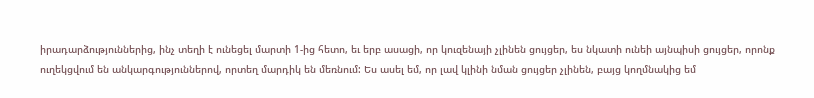իրադարձություններից, ինչ տեղի է ունեցել մարտի 1-ից հետո, եւ երբ ասացի, որ կուզենայի չլինեն ցույցեր, ես նկատի ունեի այնպիսի ցույցեր, որոնք ուղեկցվում են անկարգություններով, որտեղ մարդիկ են մեռնում: Ես ասել եմ, որ լավ կլինի նման ցույցեր չլինեն, բայց կողմնակից եմ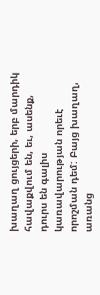խաղաղ ցույցերի, երբ մարդիկ հավաքվում են, եւ, ասենք, դուրս են գալիս կառավարության որեւէ որոշման դեմ: Բայց խաղաղ, առանց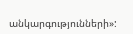անկարգությունների»: